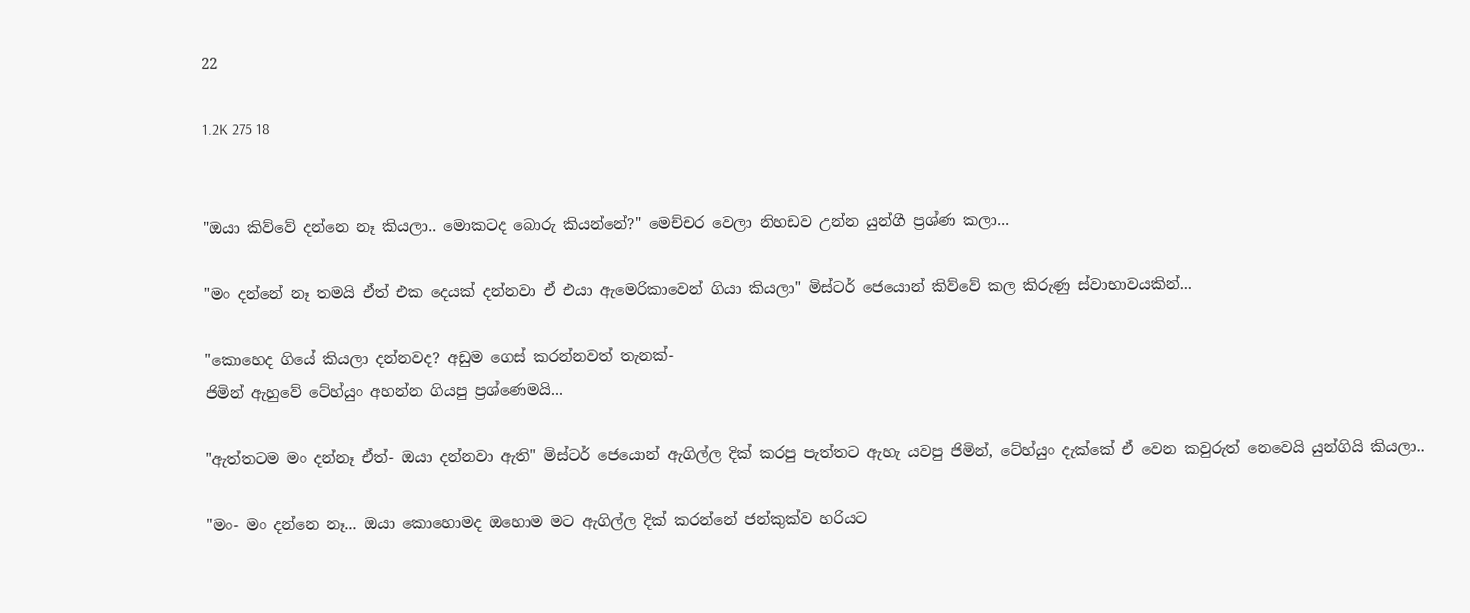22

1.2K 275 18


"ඔයා කිව්වේ දන්නෙ නෑ කියලා.. මොකටද බොරු කියන්නේ?" මෙච්චර වෙලා නිහඩව උන්න යුන්ගී ප්‍රශ්ණ කලා...

"මං දන්නේ නෑ තමයි ඒත් එක දෙයක් දන්නවා ඒ එයා ඇමෙරිකාවෙන් ගියා කියලා" මිස්ටර් ජෙයොන් කිව්වේ කල කිරුණු ස්වාභාවයකින්...

"කොහෙද ගියේ කියලා දන්නවද? අඩුම ගෙස් කරන්නවත් තැනක්-
ජිමින් ඇහුවේ ටේහ්යුං අහන්න ගියපු ප්‍රශ්ණෙමයි...

"ඇත්තටම මං දන්නෑ ඒත්- ඔයා දන්නවා ඇති" මිස්ටර් ජෙයොන් ඇගිල්ල දික් කරපු පැත්තට ඇහැ යවපු ජිමින්, ටේහ්යුං දැක්කේ ඒ වෙන කවුරුත් නෙවෙයි යුන්ගියි කියලා..

"මං- මං දන්නෙ නෑ... ඔයා කොහොමද ඔහොම මට ඇගිල්ල දික් කරන්නේ ජන්කුක්ව හරියට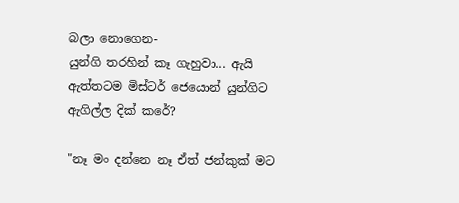බලා නොගෙන-
යුන්ගි තරහින් කෑ ගැහුවා... ඇයි ඇත්තටම මිස්ටර් ජෙයොන් යුන්ගිට ඇගිල්ල දික් කරේ?

"නෑ මං දන්නෙ නෑ ඒත් ජන්කුක් මට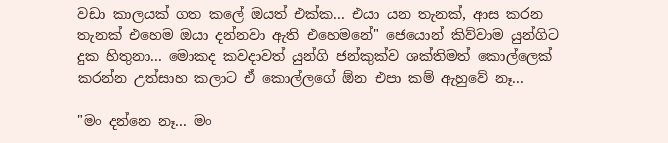වඩා කාලයක් ගත කලේ ඔයත් එක්ක... එයා යන තැනක්, ආස කරන තැනක් එහෙම ඔයා දන්නවා ඇති එහෙමනේ" ජෙයොන් කිව්වාම යුන්ගිට දුක හිතුනා... මොකද කවදාවත් යුන්ගි ජන්කුක්ව ශක්තිමත් කොල්ලෙක් කරන්න උත්සාහ කලාට ඒ කොල්ලගේ ඕන එපා කම් ඇහුවේ නෑ...

"මං දන්නෙ නෑ... මං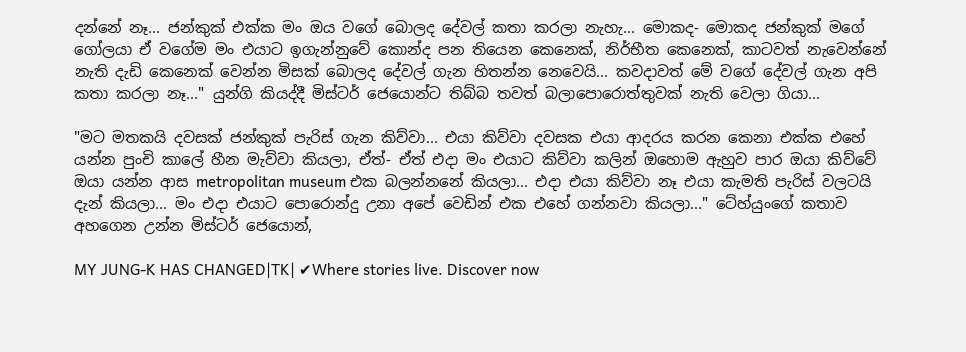දන්නේ නෑ... ජන්කුක් එක්ක මං ඔය වගේ බොලද දේවල් කතා කරලා නැහැ... මොකද- මොකද ජන්කුක් මගේ ගෝලයා ඒ වගේම මං එයාට ඉගැන්නුවේ කොන්ද පන තියෙන කෙනෙක්, නිර්භීත කෙනෙක්, කාටවත් නැවෙන්නේ නැති දැඩි කෙනෙක් වෙන්න මිසක් බොලද දේවල් ගැන හිතන්න නෙවෙයි... කවදාවත් මේ වගේ දේවල් ගැන අපි කතා කරලා නෑ..." යුන්ගි කියද්දී මිස්ටර් ජෙයොන්ට තිබ්බ තවත් බලාපොරොත්තුවක් නැති වෙලා ගියා...

"මට මතකයි දවසක් ජන්කුක් පැරිස් ගැන කිව්වා... එයා කිව්වා දවසක එයා ආදරය කරන කෙනා එක්ක එහේ යන්න පුංචි කාලේ හීන මැව්වා කියලා, ඒත්- ඒත් එදා මං එයාට කිව්වා කලින් ඔහොම ඇහුව පාර ඔයා කිව්වේ ඔයා යන්න ආස metropolitan museum එක බලන්නනේ කියලා... එදා එයා කිව්වා නෑ එයා කැමති පැරිස් වලටයි දැන් කියලා... මං එදා එයාට පොරොන්දු උනා අපේ වෙඩින් එක එහේ ගන්නවා කියලා..." ටේහ්යුංගේ කතාව අහගෙන උන්න මිස්ටර් ජෙයොන්,

MY JUNG-K HAS CHANGED|TK| ✔Where stories live. Discover now